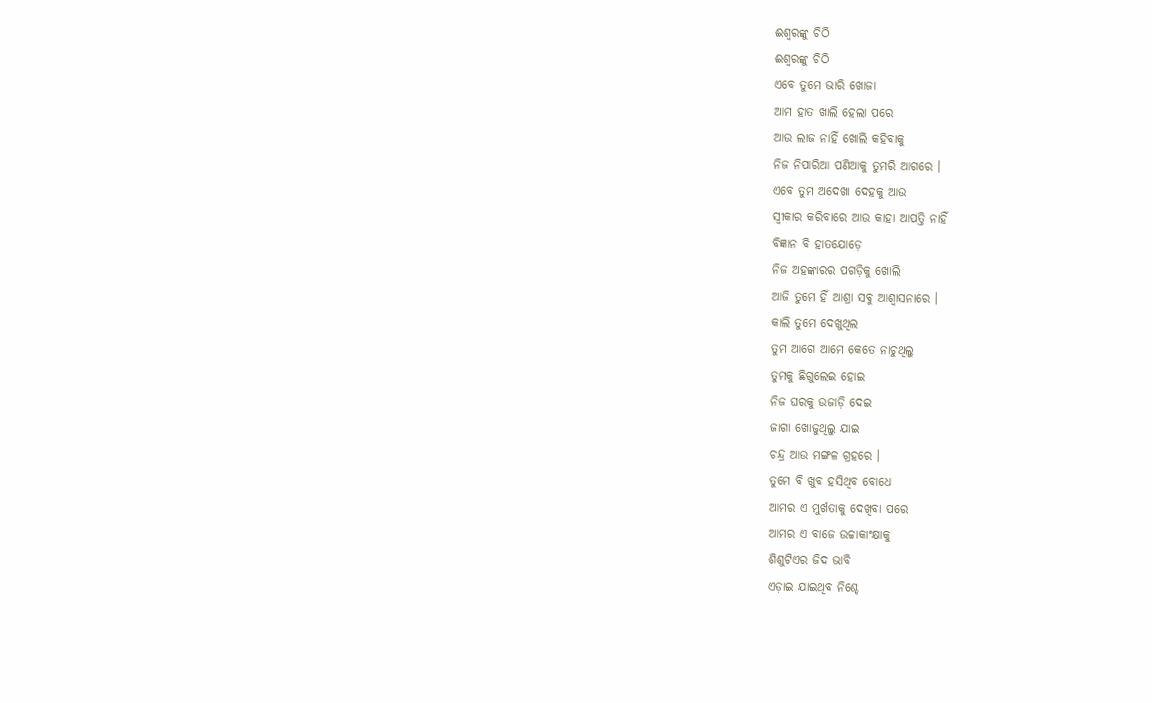ଈଶ୍ୱରଙ୍କୁ ଚିଠି
ଈଶ୍ୱରଙ୍କୁ ଚିଠି
ଏବେ ତୁମେ ଭାରି ଖୋଜା
ଆମ ହାତ ଖାଲି ହେଲା ପରେ
ଆଉ ଲାଜ ନାହିଁ ଖୋଲି କହିବାକୁ
ନିଜ ନିପାରିଆ ପଣିଆକୁ ତୁମରି ଆଗରେ ।
ଏବେ ତୁମ ଅଦେଖା ଦେହକୁ ଆଉ
ସ୍ୱୀକାର କରିବାରେ ଆଉ କାହା ଆପତ୍ତି ନାହିଁ
ବିଜ୍ଞାନ ବି ହାତଯୋଡ଼େ
ନିଜ ଅହଙ୍କାରର ପଗଡ଼ିକୁ ଖୋଲି
ଆଜି ତୁମେ ହିଁ ଆଶ୍ରା ସବୁ ଆଶ୍ୱାସନାରେ ।
କାଲି ତୁମେ ଦେଖୁଥିଲ
ତୁମ ଆଗେ ଆମେ କେତେ ନାଚୁଥିଲୁ
ତୁମକୁ ଛିଗୁଲେଇ ହୋଇ
ନିଜ ଘରକୁ ଉଜାଡ଼ି ଦେଇ
ଜାଗା ଖୋଜୁଥିଲୁ ଯାଇ
ଚନ୍ଦ୍ର ଆଉ ମଙ୍ଗଳ ଗ୍ରହରେ ।
ତୁମେ ବି ଖୁବ ହସିଥିବ ବୋଧେ
ଆମର ଏ ମୁର୍ଖତାକୁ ଦେଖିବା ପରେ
ଆମର ଏ ବାଜେ ଉଚ୍ଚାକାଂକ୍ଷାକୁ
ଶିଶୁଟିଏର ଜିଦ ଭାବି
ଏଡ଼ାଇ ଯାଇଥିବ ନିଶ୍ଚେ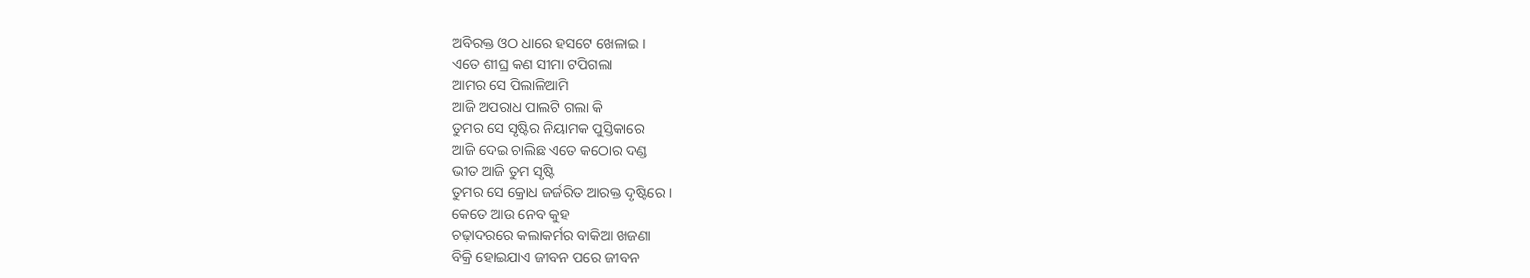ଅବିରକ୍ତ ଓଠ ଧାରେ ହସଟେ ଖେଳାଇ ।
ଏତେ ଶୀଘ୍ର କଣ ସୀମା ଟପିଗଲା
ଆମର ସେ ପିଲାଳିଆମି
ଆଜି ଅପରାଧ ପାଲଟି ଗଲା କି
ତୁମର ସେ ସୃଷ୍ଟିର ନିୟାମକ ପୁସ୍ତିକାରେ
ଆଜି ଦେଇ ଚାଲିଛ ଏତେ କଠୋର ଦଣ୍ଡ
ଭୀତ ଆଜି ତୁମ ସୃଷ୍ଟି
ତୁମର ସେ କ୍ରୋଧ ଜର୍ଜରିତ ଆରକ୍ତ ଦୃଷ୍ଟିରେ ।
କେତେ ଆଉ ନେବ କୁହ
ଚଢ଼ାଦରରେ କଲାକର୍ମର ବାକିଆ ଖଜଣା
ବିକ୍ରି ହୋଇଯାଏ ଜୀବନ ପରେ ଜୀବନ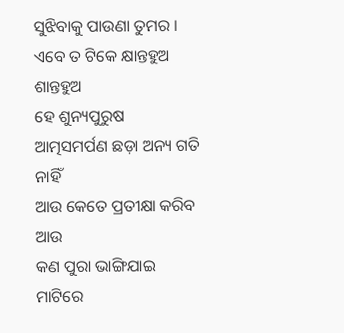ସୁଝିବାକୁ ପାଉଣା ତୁମର ।
ଏବେ ତ ଟିକେ କ୍ଷାନ୍ତହୁଅ ଶାନ୍ତହୁଅ
ହେ ଶୁନ୍ୟପୁରୁଷ
ଆତ୍ମସମର୍ପଣ ଛଡ଼ା ଅନ୍ୟ ଗତି ନାହିଁ
ଆଉ କେତେ ପ୍ରତୀକ୍ଷା କରିବ ଆଉ
କଣ ପୁରା ଭାଙ୍ଗିଯାଇ
ମାଟିରେ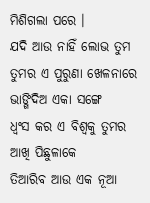ମିଶିଗଲା ପରେ ।
ଯଦି ଆଉ ନାହିଁ ଲୋଭ ତୁମ
ତୁମର ଏ ପୁରୁଣା ଖେଳନାରେ
ଭାଙ୍ଗିଦିଅ ଏକା ସଙ୍ଗେ
ଧ୍ୱଂସ କର ଏ ବିଶ୍ୱକୁ ତୁମର ଆଖି ପିଛୁଳାକେ
ତିଆରିବ ଆଉ ଏକ ନୂଆ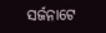ସର୍ଜନାଟେ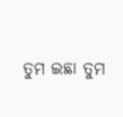ତୁମ ଇଛା ତୁମ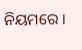ନିୟମରେ ।